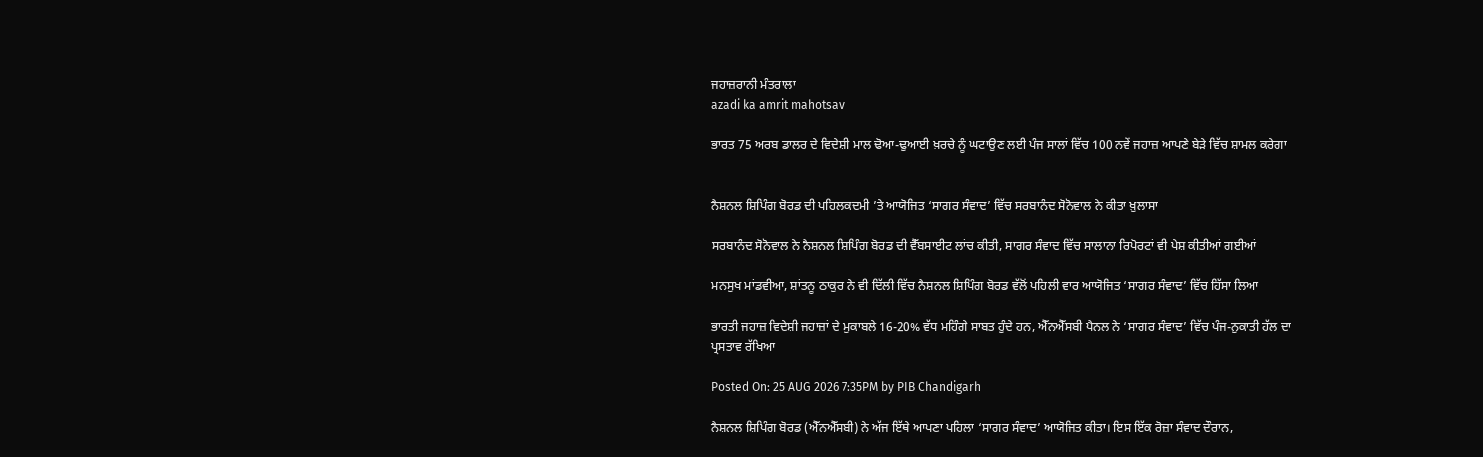ਜਹਾਜ਼ਰਾਨੀ ਮੰਤਰਾਲਾ
azadi ka amrit mahotsav

ਭਾਰਤ 75 ਅਰਬ ਡਾਲਰ ਦੇ ਵਿਦੇਸ਼ੀ ਮਾਲ ਢੋਆ-ਢੁਆਈ ਖ਼ਰਚੇ ਨੂੰ ਘਟਾਉਣ ਲਈ ਪੰਜ ਸਾਲਾਂ ਵਿੱਚ 100 ਨਵੇਂ ਜਹਾਜ਼ ਆਪਣੇ ਬੇੜੇ ਵਿੱਚ ਸ਼ਾਮਲ ਕਰੇਗਾ


ਨੈਸ਼ਨਲ ਸ਼ਿਪਿੰਗ ਬੋਰਡ ਦੀ ਪਹਿਲਕਦਮੀ ’ਤੇ ਆਯੋਜਿਤ ‘ਸਾਗਰ ਸੰਵਾਦ’ ਵਿੱਚ ਸਰਬਾਨੰਦ ਸੋਨੋਵਾਲ ਨੇ ਕੀਤਾ ਖ਼ੁਲਾਸਾ

ਸਰਬਾਨੰਦ ਸੋਨੋਵਾਲ ਨੇ ਨੈਸ਼ਨਲ ਸ਼ਿਪਿੰਗ ਬੋਰਡ ਦੀ ਵੈੱਬਸਾਈਟ ਲਾਂਚ ਕੀਤੀ, ਸਾਗਰ ਸੰਵਾਦ ਵਿੱਚ ਸਾਲਾਨਾ ਰਿਪੋਰਟਾਂ ਵੀ ਪੇਸ਼ ਕੀਤੀਆਂ ਗਈਆਂ

ਮਨਸੁਖ ਮਾਂਡਵੀਆ, ਸ਼ਾਂਤਨੂ ਠਾਕੁਰ ਨੇ ਵੀ ਦਿੱਲੀ ਵਿੱਚ ਨੈਸ਼ਨਲ ਸ਼ਿਪਿੰਗ ਬੋਰਡ ਵੱਲੋਂ ਪਹਿਲੀ ਵਾਰ ਆਯੋਜਿਤ ‘ਸਾਗਰ ਸੰਵਾਦ’ ਵਿੱਚ ਹਿੱਸਾ ਲਿਆ

ਭਾਰਤੀ ਜਹਾਜ਼ ਵਿਦੇਸ਼ੀ ਜਹਾਜ਼ਾਂ ਦੇ ਮੁਕਾਬਲੇ 16-20% ਵੱਧ ਮਹਿੰਗੇ ਸਾਬਤ ਹੁੰਦੇ ਹਨ, ਐੱਨਐੱਸਬੀ ਪੈਨਲ ਨੇ ‘ਸਾਗਰ ਸੰਵਾਦ’ ਵਿੱਚ ਪੰਜ-ਨੁਕਾਤੀ ਹੱਲ ਦਾ ਪ੍ਰਸਤਾਵ ਰੱਖਿਆ

Posted On: 25 AUG 2026 7:35PM by PIB Chandigarh

ਨੈਸ਼ਨਲ ਸ਼ਿਪਿੰਗ ਬੋਰਡ (ਐੱਨਐੱਸਬੀ) ਨੇ ਅੱਜ ਇੱਥੇ ਆਪਣਾ ਪਹਿਲਾ ‘ਸਾਗਰ ਸੰਵਾਦ’ ਆਯੋਜਿਤ ਕੀਤਾ। ਇਸ ਇੱਕ ਰੋਜ਼ਾ ਸੰਵਾਦ ਦੌਰਾਨ,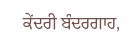ਕੇਂਦਰੀ ਬੰਦਰਗਾਹ,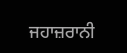ਜਹਾਜ਼ਰਾਨੀ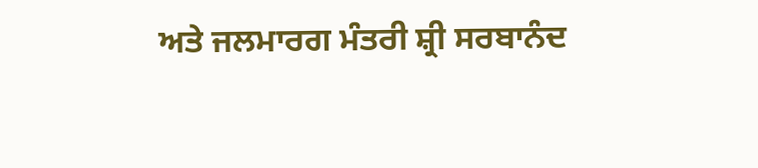ਅਤੇ ਜਲਮਾਰਗ ਮੰਤਰੀ ਸ਼੍ਰੀ ਸਰਬਾਨੰਦ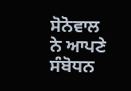ਸੋਨੋਵਾਲ ਨੇ ਆਪਣੇ ਸੰਬੋਧਨ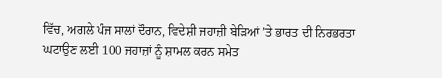ਵਿੱਚ, ਅਗਲੇ ਪੰਜ ਸਾਲਾਂ ਦੌਰਾਨ, ਵਿਦੇਸ਼ੀ ਜਹਾਜ਼ੀ ਬੇੜਿਆਂ ’ਤੇ ਭਾਰਤ ਦੀ ਨਿਰਭਰਤਾ ਘਟਾਉਣ ਲਈ 100 ਜਹਾਜ਼ਾਂ ਨੂੰ ਸ਼ਾਮਲ ਕਰਨ ਸਮੇਤ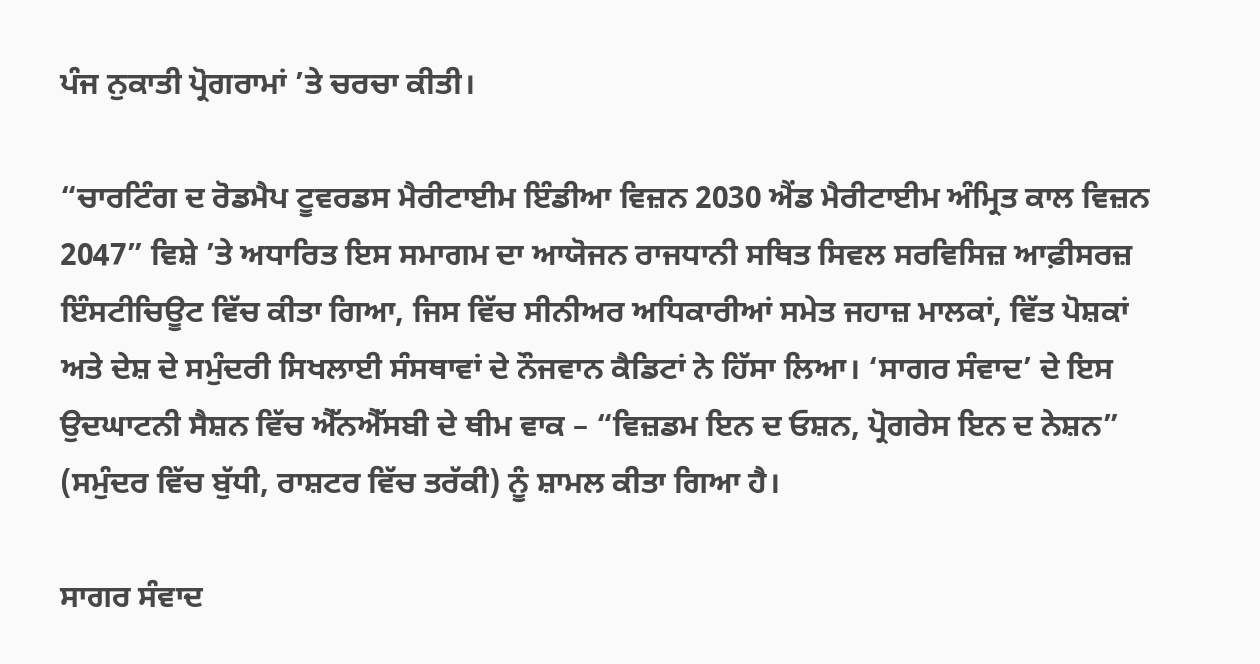ਪੰਜ ਨੁਕਾਤੀ ਪ੍ਰੋਗਰਾਮਾਂ ’ਤੇ ਚਰਚਾ ਕੀਤੀ।

“ਚਾਰਟਿੰਗ ਦ ਰੋਡਮੈਪ ਟੂਵਰਡਸ ਮੈਰੀਟਾਈਮ ਇੰਡੀਆ ਵਿਜ਼ਨ 2030 ਐਂਡ ਮੈਰੀਟਾਈਮ ਅੰਮ੍ਰਿਤ ਕਾਲ ਵਿਜ਼ਨ 2047” ਵਿਸ਼ੇ ’ਤੇ ਅਧਾਰਿਤ ਇਸ ਸਮਾਗਮ ਦਾ ਆਯੋਜਨ ਰਾਜਧਾਨੀ ਸਥਿਤ ਸਿਵਲ ਸਰਵਿਸਿਜ਼ ਆਫ਼ੀਸਰਜ਼ ਇੰਸਟੀਚਿਊਟ ਵਿੱਚ ਕੀਤਾ ਗਿਆ, ਜਿਸ ਵਿੱਚ ਸੀਨੀਅਰ ਅਧਿਕਾਰੀਆਂ ਸਮੇਤ ਜਹਾਜ਼ ਮਾਲਕਾਂ, ਵਿੱਤ ਪੋਸ਼ਕਾਂ  ਅਤੇ ਦੇਸ਼ ਦੇ ਸਮੁੰਦਰੀ ਸਿਖਲਾਈ ਸੰਸਥਾਵਾਂ ਦੇ ਨੌਜਵਾਨ ਕੈਡਿਟਾਂ ਨੇ ਹਿੱਸਾ ਲਿਆ। ‘ਸਾਗਰ ਸੰਵਾਦ’ ਦੇ ਇਸ ਉਦਘਾਟਨੀ ਸੈਸ਼ਨ ਵਿੱਚ ਐੱਨਐੱਸਬੀ ਦੇ ਥੀਮ ਵਾਕ – “ਵਿਜ਼ਡਮ ਇਨ ਦ ਓਸ਼ਨ, ਪ੍ਰੋਗਰੇਸ ਇਨ ਦ ਨੇਸ਼ਨ” (ਸਮੁੰਦਰ ਵਿੱਚ ਬੁੱਧੀ, ਰਾਸ਼ਟਰ ਵਿੱਚ ਤਰੱਕੀ) ਨੂੰ ਸ਼ਾਮਲ ਕੀਤਾ ਗਿਆ ਹੈ।

ਸਾਗਰ ਸੰਵਾਦ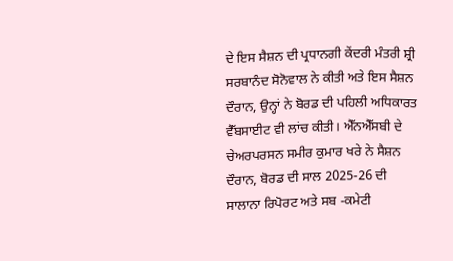ਦੇ ਇਸ ਸੈਸ਼ਨ ਦੀ ਪ੍ਰਧਾਨਗੀ ਕੇਂਦਰੀ ਮੰਤਰੀ ਸ਼੍ਰੀ ਸਰਬਾਨੰਦ ਸੋਨੋਵਾਲ ਨੇ ਕੀਤੀ ਅਤੇ ਇਸ ਸੈਸ਼ਨ ਦੌਰਾਨ, ਉਨ੍ਹਾਂ ਨੇ ਬੋਰਡ ਦੀ ਪਹਿਲੀ ਅਧਿਕਾਰਤ ਵੈੱਬਸਾਈਟ ਵੀ ਲਾਂਚ ਕੀਤੀ। ਐੱਨਐੱਸਬੀ ਦੇ ਚੇਅਰਪਰਸਨ ਸਮੀਰ ਕੁਮਾਰ ਖਰੇ ਨੇ ਸੈਸ਼ਨ ਦੌਰਾਨ, ਬੋਰਡ ਦੀ ਸਾਲ 2025-26 ਦੀ ਸਾਲਾਨਾ ਰਿਪੋਰਟ ਅਤੇ ਸਬ -ਕਮੇਟੀ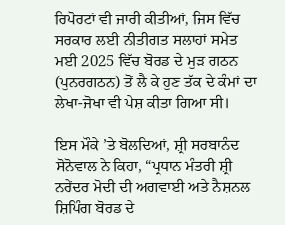ਰਿਪੋਰਟਾਂ ਵੀ ਜਾਰੀ ਕੀਤੀਆਂ, ਜਿਸ ਵਿੱਚ ਸਰਕਾਰ ਲਈ ਨੀਤੀਗਤ ਸਲਾਹਾਂ ਸਮੇਤ ਮਈ 2025 ਵਿੱਚ ਬੋਰਡ ਦੇ ਮੁੜ ਗਠਨ (ਪੁਨਰਗਠਨ) ਤੋਂ ਲੈ ਕੇ ਹੁਣ ਤੱਕ ਦੇ ਕੰਮਾਂ ਦਾ ਲੇਖਾ-ਜੋਖਾ ਵੀ ਪੇਸ਼ ਕੀਤਾ ਗਿਆ ਸੀ।

ਇਸ ਮੌਕੇ ’ਤੇ ਬੋਲਦਿਆਂ, ਸ਼੍ਰੀ ਸਰਬਾਨੰਦ ਸੋਨੋਵਾਲ ਨੇ ਕਿਹਾ, “ਪ੍ਰਧਾਨ ਮੰਤਰੀ ਸ਼੍ਰੀ ਨਰੇਂਦਰ ਮੋਦੀ ਦੀ ਅਗਵਾਈ ਅਤੇ ਨੈਸ਼ਨਲ ਸ਼ਿਪਿੰਗ ਬੋਰਡ ਦੇ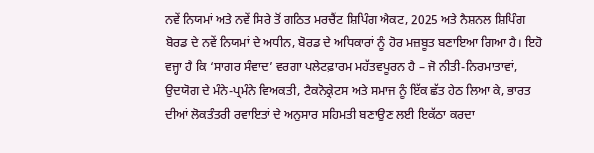ਨਵੇਂ ਨਿਯਮਾਂ ਅਤੇ ਨਵੇਂ ਸਿਰੇ ਤੋਂ ਗਠਿਤ ਮਰਚੈਂਟ ਸ਼ਿਪਿੰਗ ਐਕਟ, 2025 ਅਤੇ ਨੈਸ਼ਨਲ ਸ਼ਿਪਿੰਗ ਬੋਰਡ ਦੇ ਨਵੇਂ ਨਿਯਮਾਂ ਦੇ ਅਧੀਨ, ਬੋਰਡ ਦੇ ਅਧਿਕਾਰਾਂ ਨੂੰ ਹੋਰ ਮਜ਼ਬੂਤ ਬਣਾਇਆ ਗਿਆ ਹੈ। ਇਹੋ ਵਜ੍ਹਾ ਹੈ ਕਿ ‘ਸਾਗਰ ਸੰਵਾਦ’ ਵਰਗਾ ਪਲੇਟਫ਼ਾਰਮ ਮਹੱਤਵਪੂਰਨ ਹੈ – ਜੋ ਨੀਤੀ-ਨਿਰਮਾਤਾਵਾਂ, ਉਦਯੋਗ ਦੇ ਮੰਨੇ-ਪ੍ਰਮੰਨੇ ਵਿਅਕਤੀ, ਟੈਕਨੋਕ੍ਰੇਟਸ ਅਤੇ ਸਮਾਜ ਨੂੰ ਇੱਕ ਛੱਤ ਹੇਠ ਲਿਆ ਕੇ, ਭਾਰਤ ਦੀਆਂ ਲੋਕਤੰਤਰੀ ਰਵਾਇਤਾਂ ਦੇ ਅਨੁਸਾਰ ਸਹਿਮਤੀ ਬਣਾਉਣ ਲਈ ਇਕੱਠਾ ਕਰਦਾ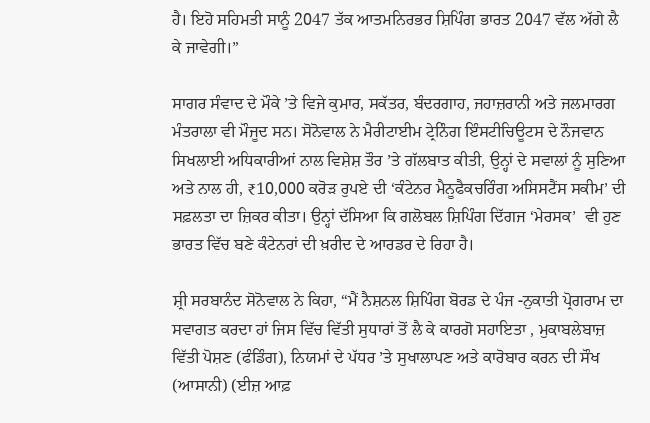ਹੈ। ਇਹੋ ਸਹਿਮਤੀ ਸਾਨੂੰ 2047 ਤੱਕ ਆਤਮਨਿਰਭਰ ਸ਼ਿਪਿੰਗ ਭਾਰਤ 2047 ਵੱਲ ਅੱਗੇ ਲੈ ਕੇ ਜਾਵੇਗੀ।”

ਸਾਗਰ ਸੰਵਾਦ ਦੇ ਮੌਕੇ ’ਤੇ ਵਿਜੇ ਕੁਮਾਰ, ਸਕੱਤਰ, ਬੰਦਰਗਾਹ, ਜਹਾਜ਼ਰਾਨੀ ਅਤੇ ਜਲਮਾਰਗ ਮੰਤਰਾਲਾ ਵੀ ਮੌਜੂਦ ਸਨ। ਸੋਨੋਵਾਲ ਨੇ ਮੈਰੀਟਾਈਮ ਟ੍ਰੇਨਿੰਗ ਇੰਸਟੀਚਿਊਟਸ ਦੇ ਨੌਜਵਾਨ ਸਿਖਲਾਈ ਅਧਿਕਾਰੀਆਂ ਨਾਲ ਵਿਸ਼ੇਸ਼ ਤੌਰ ’ਤੇ ਗੱਲਬਾਤ ਕੀਤੀ, ਉਨ੍ਹਾਂ ਦੇ ਸਵਾਲਾਂ ਨੂੰ ਸੁਣਿਆ ਅਤੇ ਨਾਲ ਹੀ, ₹10,000 ਕਰੋੜ ਰੁਪਏ ਦੀ ‘ਕੰਟੇਨਰ ਮੈਨੂਫੈਕਚਰਿੰਗ ਅਸਿਸਟੈਂਸ ਸਕੀਮ’ ਦੀ ਸਫ਼ਲਤਾ ਦਾ ਜ਼ਿਕਰ ਕੀਤਾ। ਉਨ੍ਹਾਂ ਦੱਸਿਆ ਕਿ ਗਲੋਬਲ ਸ਼ਿਪਿੰਗ ਦਿੱਗਜ ‘ਮੇਰਸਕ’  ਵੀ ਹੁਣ ਭਾਰਤ ਵਿੱਚ ਬਣੇ ਕੰਟੇਨਰਾਂ ਦੀ ਖ਼ਰੀਦ ਦੇ ਆਰਡਰ ਦੇ ਰਿਹਾ ਹੈ।

ਸ਼੍ਰੀ ਸਰਬਾਨੰਦ ਸੋਨੋਵਾਲ ਨੇ ਕਿਹਾ, “ਮੈਂ ਨੈਸ਼ਨਲ ਸ਼ਿਪਿੰਗ ਬੋਰਡ ਦੇ ਪੰਜ -ਨੁਕਾਤੀ ਪ੍ਰੋਗਰਾਮ ਦਾ ਸਵਾਗਤ ਕਰਦਾ ਹਾਂ ਜਿਸ ਵਿੱਚ ਵਿੱਤੀ ਸੁਧਾਰਾਂ ਤੋਂ ਲੈ ਕੇ ਕਾਰਗੋ ਸਹਾਇਤਾ , ਮੁਕਾਬਲੇਬਾਜ਼ ਵਿੱਤੀ ਪੋਸ਼ਣ (ਫੰਡਿੰਗ), ਨਿਯਮਾਂ ਦੇ ਪੱਧਰ ’ਤੇ ਸੁਖਾਲਾਪਣ ਅਤੇ ਕਾਰੋਬਾਰ ਕਰਨ ਦੀ ਸੌਖ (ਆਸਾਨੀ) (ਈਜ਼ ਆਫ਼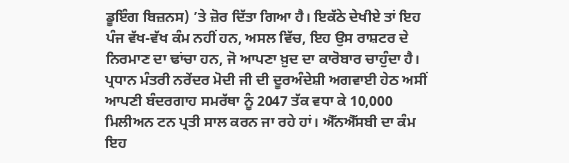ਡੂਇੰਗ ਬਿਜ਼ਨਸ) ’ਤੇ ਜ਼ੋਰ ਦਿੱਤਾ ਗਿਆ ਹੈ। ਇਕੱਠੇ ਦੇਖੀਏ ਤਾਂ ਇਹ ਪੰਜ ਵੱਖ-ਵੱਖ ਕੰਮ ਨਹੀਂ ਹਨ, ਅਸਲ ਵਿੱਚ, ਇਹ ਉਸ ਰਾਸ਼ਟਰ ਦੇ ਨਿਰਮਾਣ ਦਾ ਢਾਂਚਾ ਹਨ, ਜੋ ਆਪਣਾ ਖ਼ੁਦ ਦਾ ਕਾਰੋਬਾਰ ਚਾਹੁੰਦਾ ਹੈ। ਪ੍ਰਧਾਨ ਮੰਤਰੀ ਨਰੇਂਦਰ ਮੋਦੀ ਜੀ ਦੀ ਦੂਰਅੰਦੇਸ਼ੀ ਅਗਵਾਈ ਹੇਠ ਅਸੀਂ ਆਪਣੀ ਬੰਦਰਗਾਹ ਸਮਰੱਥਾ ਨੂੰ 2047 ਤੱਕ ਵਧਾ ਕੇ 10,000 ਮਿਲੀਅਨ ਟਨ ਪ੍ਰਤੀ ਸਾਲ ਕਰਨ ਜਾ ਰਹੇ ਹਾਂ। ਐੱਨਐੱਸਬੀ ਦਾ ਕੰਮ ਇਹ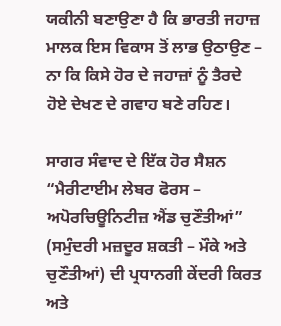ਯਕੀਨੀ ਬਣਾਉਣਾ ਹੈ ਕਿ ਭਾਰਤੀ ਜਹਾਜ਼ ਮਾਲਕ ਇਸ ਵਿਕਾਸ ਤੋਂ ਲਾਭ ਉਠਾਉਣ – ਨਾ ਕਿ ਕਿਸੇ ਹੋਰ ਦੇ ਜਹਾਜ਼ਾਂ ਨੂੰ ਤੈਰਦੇ ਹੋਏ ਦੇਖਣ ਦੇ ਗਵਾਹ ਬਣੇ ਰਹਿਣ।

ਸਾਗਰ ਸੰਵਾਦ ਦੇ ਇੱਕ ਹੋਰ ਸੈਸ਼ਨ “ਮੈਰੀਟਾਈਮ ਲੇਬਰ ਫੋਰਸ – ਅਪੋਰਚਿਊਨਿਟੀਜ਼ ਐਂਡ ਚੁਣੌਤੀਆਂ” (ਸਮੁੰਦਰੀ ਮਜ਼ਦੂਰ ਸ਼ਕਤੀ – ਮੌਕੇ ਅਤੇ ਚੁਣੌਤੀਆਂ) ਦੀ ਪ੍ਰਧਾਨਗੀ ਕੇਂਦਰੀ ਕਿਰਤ ਅਤੇ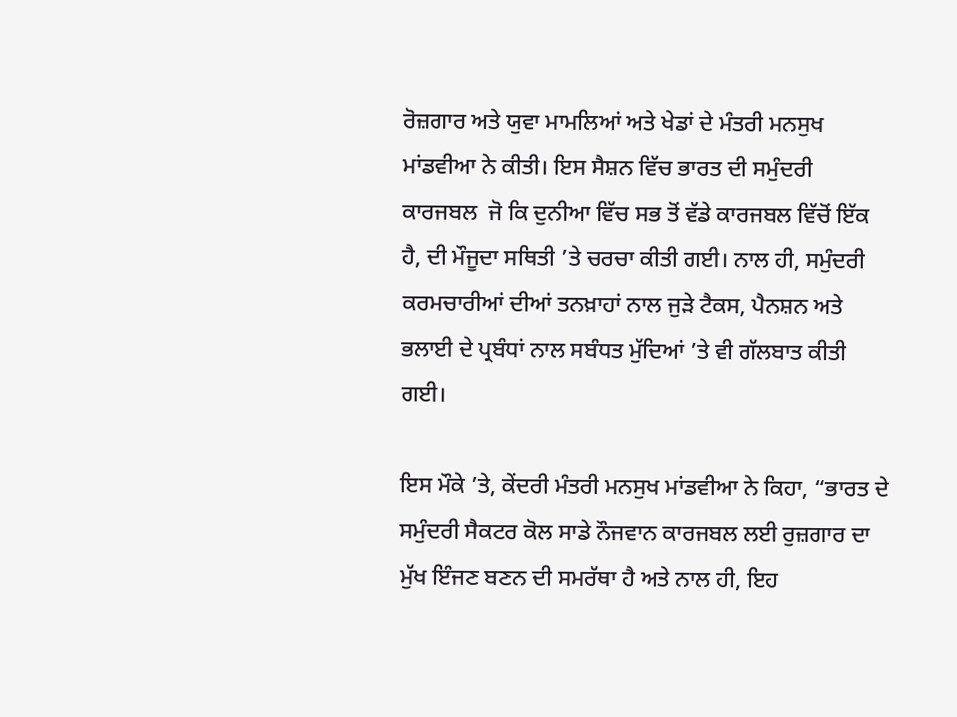ਰੋਜ਼ਗਾਰ ਅਤੇ ਯੁਵਾ ਮਾਮਲਿਆਂ ਅਤੇ ਖੇਡਾਂ ਦੇ ਮੰਤਰੀ ਮਨਸੁਖ ਮਾਂਡਵੀਆ ਨੇ ਕੀਤੀ। ਇਸ ਸੈਸ਼ਨ ਵਿੱਚ ਭਾਰਤ ਦੀ ਸਮੁੰਦਰੀ ਕਾਰਜਬਲ  ਜੋ ਕਿ ਦੁਨੀਆ ਵਿੱਚ ਸਭ ਤੋਂ ਵੱਡੇ ਕਾਰਜਬਲ ਵਿੱਚੋਂ ਇੱਕ ਹੈ, ਦੀ ਮੌਜੂਦਾ ਸਥਿਤੀ ’ਤੇ ਚਰਚਾ ਕੀਤੀ ਗਈ। ਨਾਲ ਹੀ, ਸਮੁੰਦਰੀ ਕਰਮਚਾਰੀਆਂ ਦੀਆਂ ਤਨਖ਼ਾਹਾਂ ਨਾਲ ਜੁੜੇ ਟੈਕਸ, ਪੈਨਸ਼ਨ ਅਤੇ ਭਲਾਈ ਦੇ ਪ੍ਰਬੰਧਾਂ ਨਾਲ ਸਬੰਧਤ ਮੁੱਦਿਆਂ ’ਤੇ ਵੀ ਗੱਲਬਾਤ ਕੀਤੀ ਗਈ।

ਇਸ ਮੌਕੇ ’ਤੇ, ਕੇਂਦਰੀ ਮੰਤਰੀ ਮਨਸੁਖ ਮਾਂਡਵੀਆ ਨੇ ਕਿਹਾ, “ਭਾਰਤ ਦੇ ਸਮੁੰਦਰੀ ਸੈਕਟਰ ਕੋਲ ਸਾਡੇ ਨੌਜਵਾਨ ਕਾਰਜਬਲ ਲਈ ਰੁਜ਼ਗਾਰ ਦਾ ਮੁੱਖ ਇੰਜਣ ਬਣਨ ਦੀ ਸਮਰੱਥਾ ਹੈ ਅਤੇ ਨਾਲ ਹੀ, ਇਹ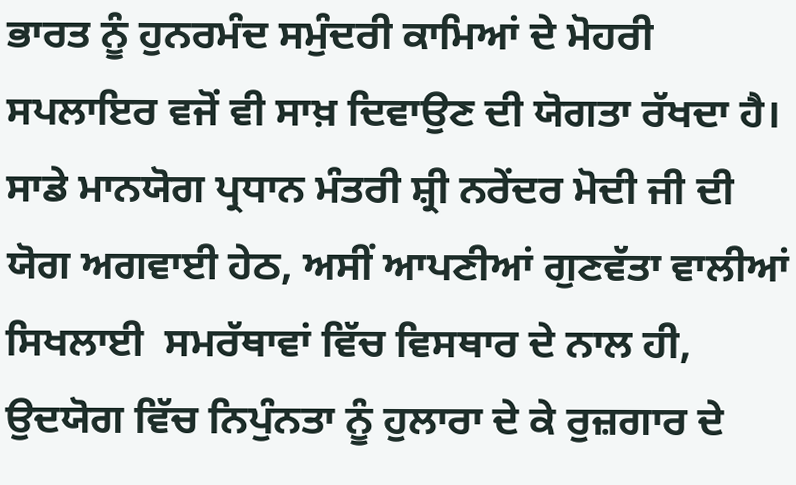ਭਾਰਤ ਨੂੰ ਹੁਨਰਮੰਦ ਸਮੁੰਦਰੀ ਕਾਮਿਆਂ ਦੇ ਮੋਹਰੀ ਸਪਲਾਇਰ ਵਜੋਂ ਵੀ ਸਾਖ਼ ਦਿਵਾਉਣ ਦੀ ਯੋਗਤਾ ਰੱਖਦਾ ਹੈ। ਸਾਡੇ ਮਾਨਯੋਗ ਪ੍ਰਧਾਨ ਮੰਤਰੀ ਸ਼੍ਰੀ ਨਰੇਂਦਰ ਮੋਦੀ ਜੀ ਦੀ ਯੋਗ ਅਗਵਾਈ ਹੇਠ, ਅਸੀਂ ਆਪਣੀਆਂ ਗੁਣਵੱਤਾ ਵਾਲੀਆਂ ਸਿਖਲਾਈ  ਸਮਰੱਥਾਵਾਂ ਵਿੱਚ ਵਿਸਥਾਰ ਦੇ ਨਾਲ ਹੀ, ਉਦਯੋਗ ਵਿੱਚ ਨਿਪੁੰਨਤਾ ਨੂੰ ਹੁਲਾਰਾ ਦੇ ਕੇ ਰੁਜ਼ਗਾਰ ਦੇ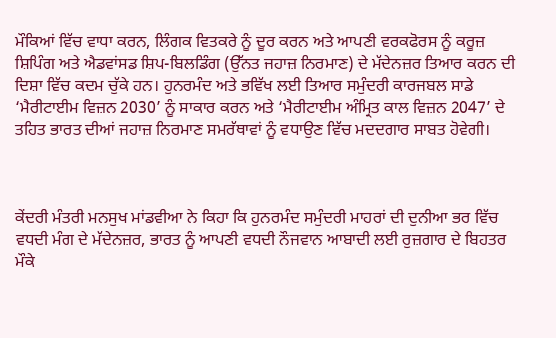ਮੌਕਿਆਂ ਵਿੱਚ ਵਾਧਾ ਕਰਨ, ਲਿੰਗਕ ਵਿਤਕਰੇ ਨੂੰ ਦੂਰ ਕਰਨ ਅਤੇ ਆਪਣੀ ਵਰਕਫੋਰਸ ਨੂੰ ਕਰੂਜ਼ ਸ਼ਿਪਿੰਗ ਅਤੇ ਐਡਵਾਂਸਡ ਸ਼ਿਪ-ਬਿਲਡਿੰਗ (ਉੱਨਤ ਜਹਾਜ਼ ਨਿਰਮਾਣ) ਦੇ ਮੱਦੇਨਜ਼ਰ ਤਿਆਰ ਕਰਨ ਦੀ ਦਿਸ਼ਾ ਵਿੱਚ ਕਦਮ ਚੁੱਕੇ ਹਨ। ਹੁਨਰਮੰਦ ਅਤੇ ਭਵਿੱਖ ਲਈ ਤਿਆਰ ਸਮੁੰਦਰੀ ਕਾਰਜਬਲ ਸਾਡੇ ‘ਮੈਰੀਟਾਈਮ ਵਿਜ਼ਨ 2030’ ਨੂੰ ਸਾਕਾਰ ਕਰਨ ਅਤੇ ‘ਮੈਰੀਟਾਈਮ ਅੰਮ੍ਰਿਤ ਕਾਲ ਵਿਜ਼ਨ 2047’ ਦੇ ਤਹਿਤ ਭਾਰਤ ਦੀਆਂ ਜਹਾਜ਼ ਨਿਰਮਾਣ ਸਮਰੱਥਾਵਾਂ ਨੂੰ ਵਧਾਉਣ ਵਿੱਚ ਮਦਦਗਾਰ ਸਾਬਤ ਹੋਵੇਗੀ।



ਕੇਂਦਰੀ ਮੰਤਰੀ ਮਨਸੁਖ ਮਾਂਡਵੀਆ ਨੇ ਕਿਹਾ ਕਿ ਹੁਨਰਮੰਦ ਸਮੁੰਦਰੀ ਮਾਹਰਾਂ ਦੀ ਦੁਨੀਆ ਭਰ ਵਿੱਚ ਵਧਦੀ ਮੰਗ ਦੇ ਮੱਦੇਨਜ਼ਰ, ਭਾਰਤ ਨੂੰ ਆਪਣੀ ਵਧਦੀ ਨੌਜਵਾਨ ਆਬਾਦੀ ਲਈ ਰੁਜ਼ਗਾਰ ਦੇ ਬਿਹਤਰ ਮੌਕੇ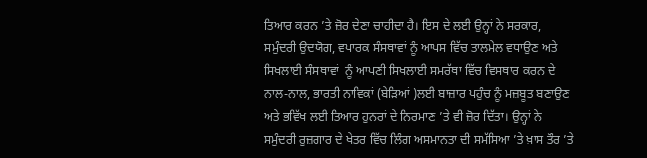ਤਿਆਰ ਕਰਨ ’ਤੇ ਜ਼ੋਰ ਦੇਣਾ ਚਾਹੀਦਾ ਹੈ। ਇਸ ਦੇ ਲਈ ਉਨ੍ਹਾਂ ਨੇ ਸਰਕਾਰ, ਸਮੁੰਦਰੀ ਉਦਯੋਗ, ਵਪਾਰਕ ਸੰਸਥਾਵਾਂ ਨੂੰ ਆਪਸ ਵਿੱਚ ਤਾਲਮੇਲ ਵਧਾਉਣ ਅਤੇ ਸਿਖਲਾਈ ਸੰਸਥਾਵਾਂ  ਨੂੰ ਆਪਣੀ ਸਿਖਲਾਈ ਸਮਰੱਥਾ ਵਿੱਚ ਵਿਸਥਾਰ ਕਰਨ ਦੇ ਨਾਲ-ਨਾਲ, ਭਾਰਤੀ ਨਾਵਿਕਾਂ (ਬੇੜਿਆਂ )ਲਈ ਬਾਜ਼ਾਰ ਪਹੁੰਚ ਨੂੰ ਮਜ਼ਬੂਤ ਬਣਾਉਣ ਅਤੇ ਭਵਿੱਖ ਲਈ ਤਿਆਰ ਹੁਨਰਾਂ ਦੇ ਨਿਰਮਾਣ ’ਤੇ ਵੀ ਜ਼ੋਰ ਦਿੱਤਾ। ਉਨ੍ਹਾਂ ਨੇ ਸਮੁੰਦਰੀ ਰੁਜ਼ਗਾਰ ਦੇ ਖੇਤਰ ਵਿੱਚ ਲਿੰਗ ਅਸਮਾਨਤਾ ਦੀ ਸਮੱਸਿਆ ’ਤੇ ਖ਼ਾਸ ਤੌਰ ’ਤੇ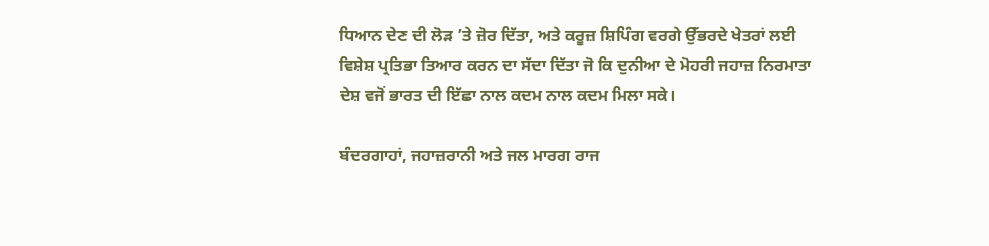ਧਿਆਨ ਦੇਣ ਦੀ ਲੋੜ ’ਤੇ ਜ਼ੋਰ ਦਿੱਤਾ, ਅਤੇ ਕਰੂਜ਼ ਸ਼ਿਪਿੰਗ ਵਰਗੇ ਉੱਭਰਦੇ ਖੇਤਰਾਂ ਲਈ ਵਿਸ਼ੇਸ਼ ਪ੍ਰਤਿਭਾ ਤਿਆਰ ਕਰਨ ਦਾ ਸੱਦਾ ਦਿੱਤਾ ਜੋ ਕਿ ਦੁਨੀਆ ਦੇ ਮੋਹਰੀ ਜਹਾਜ਼ ਨਿਰਮਾਤਾ ਦੇਸ਼ ਵਜੋਂ ਭਾਰਤ ਦੀ ਇੱਛਾ ਨਾਲ ਕਦਮ ਨਾਲ ਕਦਮ ਮਿਲਾ ਸਕੇ।

ਬੰਦਰਗਾਹਾਂ, ਜਹਾਜ਼ਰਾਨੀ ਅਤੇ ਜਲ ਮਾਰਗ ਰਾਜ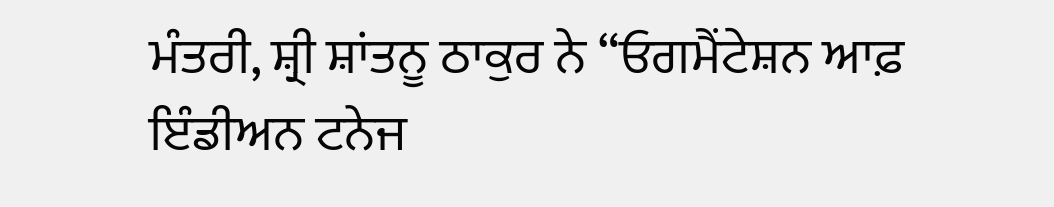ਮੰਤਰੀ, ਸ਼੍ਰੀ ਸ਼ਾਂਤਨੂ ਠਾਕੁਰ ਨੇ “ਓਗਮੈਂਟੇਸ਼ਨ ਆਫ਼ ਇੰਡੀਅਨ ਟਨੇਜ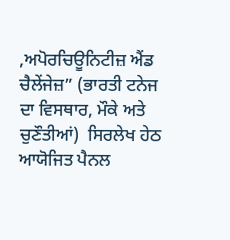,ਅਪੋਰਚਿਊਨਿਟੀਜ਼ ਐਂਡ ਚੈਲੇਂਜੇਜ਼” (ਭਾਰਤੀ ਟਨੇਜ ਦਾ ਵਿਸਥਾਰ, ਮੌਕੇ ਅਤੇ ਚੁਣੌਤੀਆਂ)  ਸਿਰਲੇਖ ਹੇਠ ਆਯੋਜਿਤ ਪੈਨਲ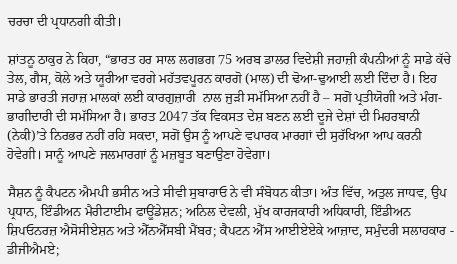ਚਰਚਾ ਦੀ ਪ੍ਰਧਾਨਗੀ ਕੀਤੀ।

ਸ਼ਾਂਤਨੂ ਠਾਕੁਰ ਨੇ ਕਿਹਾ, “ਭਾਰਤ ਹਰ ਸਾਲ ਲਗਭਗ 75 ਅਰਬ ਡਾਲਰ ਵਿਦੇਸ਼ੀ ਜਹਾਜ਼ੀ ਕੰਪਨੀਆਂ ਨੂੰ ਸਾਡੇ ਕੱਚੇ ਤੇਲ, ਗੈਸ, ਕੋਲੇ ਅਤੇ ਯੂਰੀਆ ਵਰਗੇ ਮਹੱਤਵਪੂਰਨ ਕਾਰਗੋ (ਮਾਲ) ਦੀ ਢੋਆ-ਢੁਆਈ ਲਈ ਦਿੰਦਾ ਹੈ। ਇਹ ਸਾਡੇ ਭਾਰਤੀ ਜਹਾਜ਼ ਮਾਲਕਾਂ ਲਈ ਕਾਰਗੁਜ਼ਾਰੀ  ਨਾਲ ਜੁੜੀ ਸਮੱਸਿਆ ਨਹੀਂ ਹੈ – ਸਗੋਂ ਪ੍ਰਤੀਯੋਗੀ ਅਤੇ ਮੰਗ-ਭਾਗੀਦਾਰੀ ਦੀ ਸਮੱਸਿਆ ਹੈ। ਭਾਰਤ 2047 ਤੱਕ ਵਿਕਸਤ ਦੇਸ਼ ਬਣਨ ਲਈ ਦੂਜੇ ਦੇਸ਼ਾਂ ਦੀ ਮਿਹਰਬਾਨੀ (ਨੇਕੀ)’ਤੇ ਨਿਰਭਰ ਨਹੀਂ ਰਹਿ ਸਕਦਾ, ਸਗੋਂ ਉਸ ਨੂੰ ਆਪਣੇ ਵਪਾਰਕ ਮਾਰਗਾਂ ਦੀ ਸੁਰੱਖਿਆ ਆਪ ਕਰਨੀ ਹੋਵੇਗੀ। ਸਾਨੂੰ ਆਪਣੇ ਜਲਮਾਰਗਾਂ ਨੂੰ ਮਜ਼ਬੂਤ ਬਣਾਉਣਾ ਹੋਵੇਗਾ।

ਸੈਸ਼ਨ ਨੂੰ ਕੈਪਟਨ ਐਮਪੀ ਭਸੀਨ ਅਤੇ ਸੀਵੀ ਸੁਬਾਰਾਓ ਨੇ ਵੀ ਸੰਬੋਧਨ ਕੀਤਾ। ਅੰਤ ਵਿੱਚ, ਅਤੁਲ ਜਾਧਵ, ਉਪ ਪ੍ਰਧਾਨ, ਇੰਡੀਅਨ ਮੈਰੀਟਾਈਮ ਫਾਊਂਡੇਸ਼ਨ; ਅਨਿਲ ਦੇਵਲੀ, ਮੁੱਖ ਕਾਰਜਕਾਰੀ ਅਧਿਕਾਰੀ, ਇੰਡੀਅਨ ਸ਼ਿਪਓਨਰਜ਼ ਐਸੋਸੀਏਸ਼ਨ ਅਤੇ ਐੱਨਐੱਸਬੀ ਮੈਂਬਰ; ਕੈਪਟਨ ਐੱਸ ਆਈਏਏਕੇ ਆਜ਼ਾਦ, ਸਮੁੰਦਰੀ ਸਲਾਹਕਾਰ - ਡੀਜੀਐਮਏ;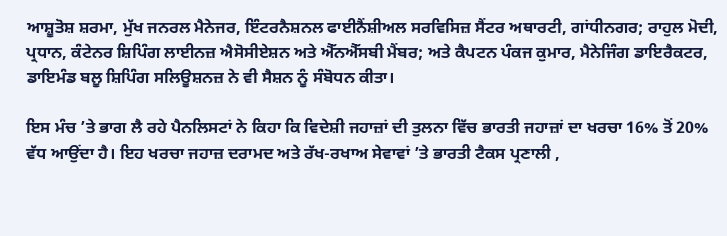ਆਸ਼ੂਤੋਸ਼ ਸ਼ਰਮਾ, ਮੁੱਖ ਜਨਰਲ ਮੈਨੇਜਰ, ਇੰਟਰਨੈਸ਼ਨਲ ਫਾਈਨੈਂਸ਼ੀਅਲ ਸਰਵਿਸਿਜ਼ ਸੈਂਟਰ ਅਥਾਰਟੀ, ਗਾਂਧੀਨਗਰ; ਰਾਹੁਲ ਮੋਦੀ, ਪ੍ਰਧਾਨ, ਕੰਟੇਨਰ ਸ਼ਿਪਿੰਗ ਲਾਈਨਜ਼ ਐਸੋਸੀਏਸ਼ਨ ਅਤੇ ਐੱਨਐੱਸਬੀ ਮੈਂਬਰ; ਅਤੇ ਕੈਪਟਨ ਪੰਕਜ ਕੁਮਾਰ, ਮੈਨੇਜਿੰਗ ਡਾਇਰੈਕਟਰ, ਡਾਇਮੰਡ ਬਲੂ ਸ਼ਿਪਿੰਗ ਸਲਿਊਸ਼ਨਜ਼ ਨੇ ਵੀ ਸੈਸ਼ਨ ਨੂੰ ਸੰਬੋਧਨ ਕੀਤਾ।

ਇਸ ਮੰਚ ’ਤੇ ਭਾਗ ਲੈ ਰਹੇ ਪੈਨਲਿਸਟਾਂ ਨੇ ਕਿਹਾ ਕਿ ਵਿਦੇਸ਼ੀ ਜਹਾਜ਼ਾਂ ਦੀ ਤੁਲਨਾ ਵਿੱਚ ਭਾਰਤੀ ਜਹਾਜ਼ਾਂ ਦਾ ਖਰਚਾ 16% ਤੋਂ 20% ਵੱਧ ਆਉਂਦਾ ਹੈ। ਇਹ ਖਰਚਾ ਜਹਾਜ਼ ਦਰਾਮਦ ਅਤੇ ਰੱਖ-ਰਖਾਅ ਸੇਵਾਵਾਂ ’ਤੇ ਭਾਰਤੀ ਟੈਕਸ ਪ੍ਰਣਾਲੀ ,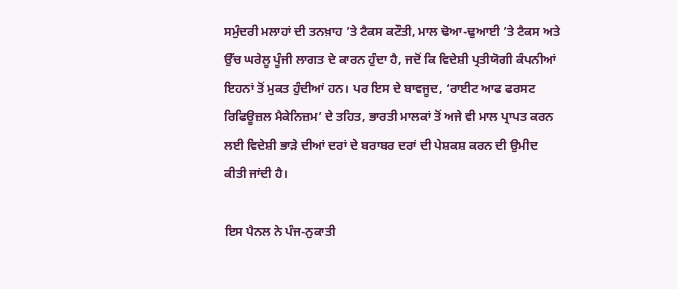ਸਮੁੰਦਰੀ ਮਲਾਹਾਂ ਦੀ ਤਨਖ਼ਾਹ ’ਤੇ ਟੈਕਸ ਕਟੌਤੀ, ਮਾਲ ਢੋਆ-ਢੁਆਈ ’ਤੇ ਟੈਕਸ ਅਤੇ ਉੱਚ ਘਰੇਲੂ ਪੂੰਜੀ ਲਾਗਤ ਦੇ ਕਾਰਨ ਹੁੰਦਾ ਹੈ, ਜਦੋਂ ਕਿ ਵਿਦੇਸ਼ੀ ਪ੍ਰਤੀਯੋਗੀ ਕੰਪਨੀਆਂ ਇਹਨਾਂ ਤੋਂ ਮੁਕਤ ਹੁੰਦੀਆਂ ਹਨ। ਪਰ ਇਸ ਦੇ ਬਾਵਜੂਦ, ‘ਰਾਈਟ ਆਫ ਫਰਸਟ ਰਿਫਿਊਜ਼ਲ ਮੈਕੇਨਿਜ਼ਮ’ ਦੇ ਤਹਿਤ, ਭਾਰਤੀ ਮਾਲਕਾਂ ਤੋਂ ਅਜੇ ਵੀ ਮਾਲ ਪ੍ਰਾਪਤ ਕਰਨ ਲਈ ਵਿਦੇਸ਼ੀ ਭਾੜੇ ਦੀਆਂ ਦਰਾਂ ਦੇ ਬਰਾਬਰ ਦਰਾਂ ਦੀ ਪੇਸ਼ਕਸ਼ ਕਰਨ ਦੀ ਉਮੀਦ ਕੀਤੀ ਜਾਂਦੀ ਹੈ।

ਇਸ ਪੈਨਲ ਨੇ ਪੰਜ-ਨੁਕਾਤੀ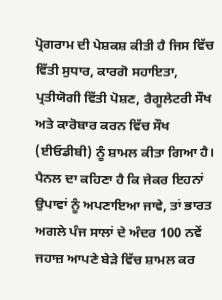ਪ੍ਰੋਗਰਾਮ ਦੀ ਪੇਸ਼ਕਸ਼ ਕੀਤੀ ਹੈ ਜਿਸ ਵਿੱਚ ਵਿੱਤੀ ਸੁਧਾਰ, ਕਾਰਗੋ ਸਹਾਇਤਾ, ਪ੍ਰਤੀਯੋਗੀ ਵਿੱਤੀ ਪੋਸ਼ਣ, ਰੈਗੂਲੇਟਰੀ ਸੌਖ ਅਤੇ ਕਾਰੋਬਾਰ ਕਰਨ ਵਿੱਚ ਸੌਖ (ਈਓਡੀਬੀ) ਨੂੰ ਸ਼ਾਮਲ ਕੀਤਾ ਗਿਆ ਹੈ। ਪੈਨਲ ਦਾ ਕਹਿਣਾ ਹੈ ਕਿ ਜੇਕਰ ਇਹਨਾਂ ਉਪਾਵਾਂ ਨੂੰ ਅਪਣਾਇਆ ਜਾਵੇ, ਤਾਂ ਭਾਰਤ ਅਗਲੇ ਪੰਜ ਸਾਲਾਂ ਦੇ ਅੰਦਰ 100 ਨਵੇਂ ਜਹਾਜ਼ ਆਪਣੇ ਬੇੜੇ ਵਿੱਚ ਸ਼ਾਮਲ ਕਰ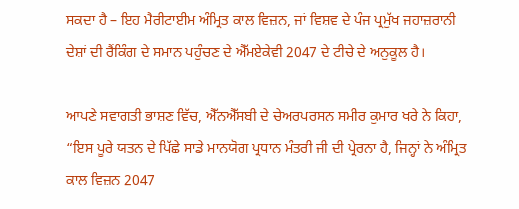ਸਕਦਾ ਹੈ – ਇਹ ਮੈਰੀਟਾਈਮ ਅੰਮ੍ਰਿਤ ਕਾਲ ਵਿਜ਼ਨ, ਜਾਂ ਵਿਸ਼ਵ ਦੇ ਪੰਜ ਪ੍ਰਮੁੱਖ ਜਹਾਜ਼ਰਾਨੀ ਦੇਸ਼ਾਂ ਦੀ ਰੈਂਕਿੰਗ ਦੇ ਸਮਾਨ ਪਹੁੰਚਣ ਦੇ ਐੱਮਏਕੇਵੀ 2047 ਦੇ ਟੀਚੇ ਦੇ ਅਨੁਕੂਲ ਹੈ।

ਆਪਣੇ ਸਵਾਗਤੀ ਭਾਸ਼ਣ ਵਿੱਚ, ਐੱਨਐੱਸਬੀ ਦੇ ਚੇਅਰਪਰਸਨ ਸਮੀਰ ਕੁਮਾਰ ਖਰੇ ਨੇ ਕਿਹਾ, “ਇਸ ਪੂਰੇ ਯਤਨ ਦੇ ਪਿੱਛੇ ਸਾਡੇ ਮਾਨਯੋਗ ਪ੍ਰਧਾਨ ਮੰਤਰੀ ਜੀ ਦੀ ਪ੍ਰੇਰਨਾ ਹੈ, ਜਿਨ੍ਹਾਂ ਨੇ ਅੰਮ੍ਰਿਤ ਕਾਲ ਵਿਜ਼ਨ 2047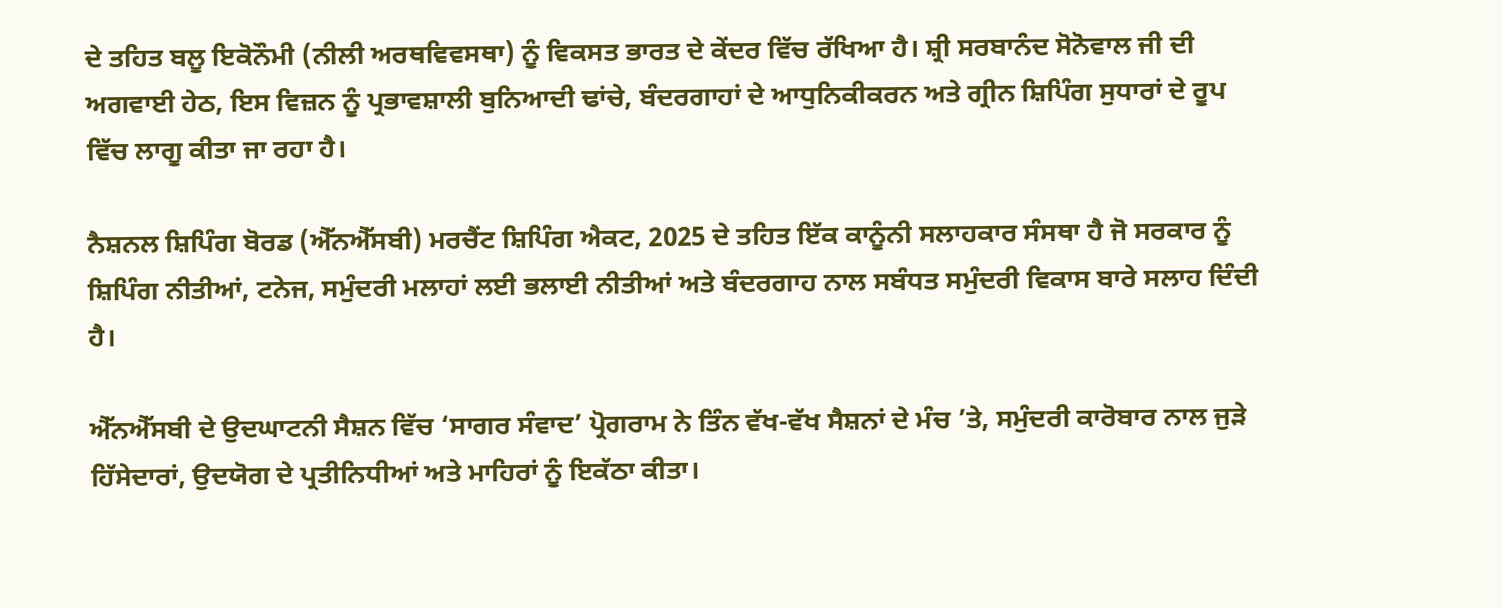ਦੇ ਤਹਿਤ ਬਲੂ ਇਕੋਨੌਮੀ (ਨੀਲੀ ਅਰਥਵਿਵਸਥਾ) ਨੂੰ ਵਿਕਸਤ ਭਾਰਤ ਦੇ ਕੇਂਦਰ ਵਿੱਚ ਰੱਖਿਆ ਹੈ। ਸ਼੍ਰੀ ਸਰਬਾਨੰਦ ਸੋਨੋਵਾਲ ਜੀ ਦੀ ਅਗਵਾਈ ਹੇਠ, ਇਸ ਵਿਜ਼ਨ ਨੂੰ ਪ੍ਰਭਾਵਸ਼ਾਲੀ ਬੁਨਿਆਦੀ ਢਾਂਚੇ, ਬੰਦਰਗਾਹਾਂ ਦੇ ਆਧੁਨਿਕੀਕਰਨ ਅਤੇ ਗ੍ਰੀਨ ਸ਼ਿਪਿੰਗ ਸੁਧਾਰਾਂ ਦੇ ਰੂਪ ਵਿੱਚ ਲਾਗੂ ਕੀਤਾ ਜਾ ਰਹਾ ਹੈ।

ਨੈਸ਼ਨਲ ਸ਼ਿਪਿੰਗ ਬੋਰਡ (ਐੱਨਐੱਸਬੀ) ਮਰਚੈਂਟ ਸ਼ਿਪਿੰਗ ਐਕਟ, 2025 ਦੇ ਤਹਿਤ ਇੱਕ ਕਾਨੂੰਨੀ ਸਲਾਹਕਾਰ ਸੰਸਥਾ ਹੈ ਜੋ ਸਰਕਾਰ ਨੂੰ ਸ਼ਿਪਿੰਗ ਨੀਤੀਆਂ, ਟਨੇਜ, ਸਮੁੰਦਰੀ ਮਲਾਹਾਂ ਲਈ ਭਲਾਈ ਨੀਤੀਆਂ ਅਤੇ ਬੰਦਰਗਾਹ ਨਾਲ ਸਬੰਧਤ ਸਮੁੰਦਰੀ ਵਿਕਾਸ ਬਾਰੇ ਸਲਾਹ ਦਿੰਦੀ ਹੈ।

ਐੱਨਐੱਸਬੀ ਦੇ ਉਦਘਾਟਨੀ ਸੈਸ਼ਨ ਵਿੱਚ ‘ਸਾਗਰ ਸੰਵਾਦ’ ਪ੍ਰੋਗਰਾਮ ਨੇ ਤਿੰਨ ਵੱਖ-ਵੱਖ ਸੈਸ਼ਨਾਂ ਦੇ ਮੰਚ ’ਤੇ, ਸਮੁੰਦਰੀ ਕਾਰੋਬਾਰ ਨਾਲ ਜੁੜੇ ਹਿੱਸੇਦਾਰਾਂ, ਉਦਯੋਗ ਦੇ ਪ੍ਰਤੀਨਿਧੀਆਂ ਅਤੇ ਮਾਹਿਰਾਂ ਨੂੰ ਇਕੱਠਾ ਕੀਤਾ।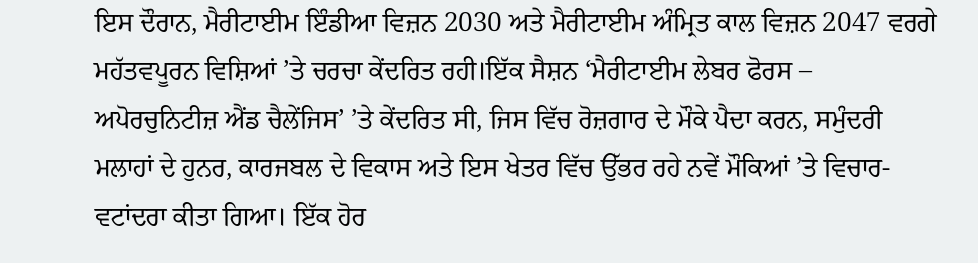ਇਸ ਦੌਰਾਨ, ਮੈਰੀਟਾਈਮ ਇੰਡੀਆ ਵਿਜ਼ਨ 2030 ਅਤੇ ਮੈਰੀਟਾਈਮ ਅੰਮ੍ਰਿਤ ਕਾਲ ਵਿਜ਼ਨ 2047 ਵਰਗੇ ਮਹੱਤਵਪੂਰਨ ਵਿਸ਼ਿਆਂ ’ਤੇ ਚਰਚਾ ਕੇਂਦਰਿਤ ਰਹੀ।ਇੱਕ ਸੈਸ਼ਨ ‘ਮੈਰੀਟਾਈਮ ਲੇਬਰ ਫੋਰਸ – ਅਪੋਰਚੁਨਿਟੀਜ਼ ਐਂਡ ਚੈਲੇਂਜਿਸ’ ’ਤੇ ਕੇਂਦਰਿਤ ਸੀ, ਜਿਸ ਵਿੱਚ ਰੋਜ਼ਗਾਰ ਦੇ ਮੌਕੇ ਪੈਦਾ ਕਰਨ, ਸਮੁੰਦਰੀ ਮਲਾਹਾਂ ਦੇ ਹੁਨਰ, ਕਾਰਜਬਲ ਦੇ ਵਿਕਾਸ ਅਤੇ ਇਸ ਖੇਤਰ ਵਿੱਚ ਉੱਭਰ ਰਹੇ ਨਵੇਂ ਮੌਕਿਆਂ ’ਤੇ ਵਿਚਾਰ-ਵਟਾਂਦਰਾ ਕੀਤਾ ਗਿਆ। ਇੱਕ ਹੋਰ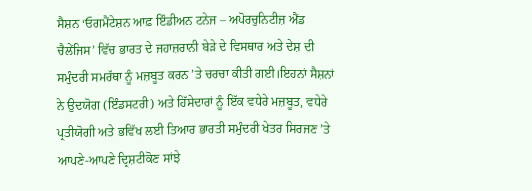ਸੈਸ਼ਨ ‘ਓਗਮੈਂਟੇਸ਼ਨ ਆਫ਼ ਇੰਡੀਅਨ ਟਨੇਜ – ਅਪੋਰਚੁਨਿਟੀਜ਼ ਐਂਡ ਚੈਲੇਂਜਿਸ’ ਵਿੱਚ ਭਾਰਤ ਦੇ ਜਹਾਜ਼ਰਾਨੀ ਬੇੜੇ ਦੇ ਵਿਸਥਾਰ ਅਤੇ ਦੇਸ਼ ਦੀ ਸਮੁੰਦਰੀ ਸਮਰੱਥਾ ਨੂੰ ਮਜ਼ਬੂਤ ਕਰਨ ’ਤੇ ਚਰਚਾ ਕੀਤੀ ਗਈ।ਇਹਨਾਂ ਸੈਸ਼ਨਾਂ ਨੇ ਉਦਯੋਗ (ਇੰਡਸਟਰੀ) ਅਤੇ ਹਿੱਸੇਦਾਰਾਂ ਨੂੰ ਇੱਕ ਵਧੇਰੇ ਮਜ਼ਬੂਤ, ਵਧੇਰੇ ਪ੍ਰਤੀਯੋਗੀ ਅਤੇ ਭਵਿੱਖ ਲਈ ਤਿਆਰ ਭਾਰਤੀ ਸਮੁੰਦਰੀ ਖੇਤਰ ਸਿਰਜਣ ’ਤੇ ਆਪਣੇ-ਆਪਣੇ ਦ੍ਰਿਸ਼ਟੀਕੋਣ ਸਾਂਝੇ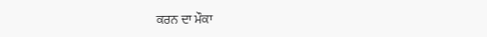ਕਰਨ ਦਾ ਮੌਕਾ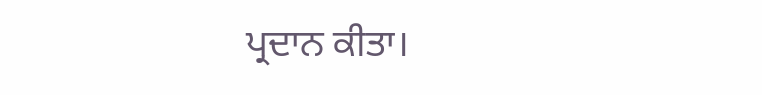ਪ੍ਰਦਾਨ ਕੀਤਾ।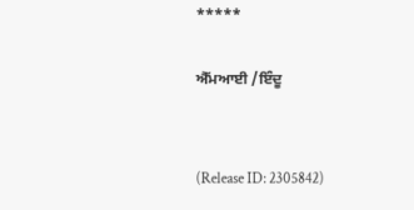*****

ਐੱਮਆਈ /ਇੰਦੂ


(Release ID: 2305842)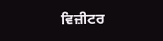ਵਿਜ਼ੀਟਰ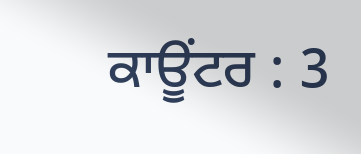ਕਾਊਂਟਰ : 3